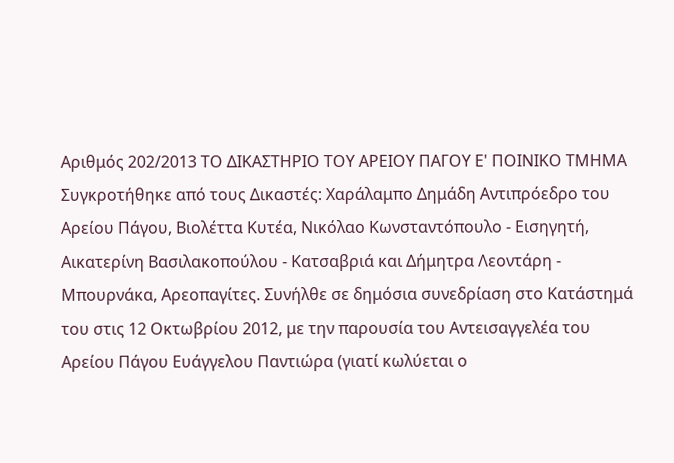Αριθμός 202/2013 ΤΟ ΔΙΚΑΣΤΗΡΙΟ ΤΟΥ ΑΡΕΙΟΥ ΠΑΓΟΥ Ε' ΠΟΙΝΙΚΟ ΤΜΗΜΑ Συγκροτήθηκε από τους Δικαστές: Χαράλαμπο Δημάδη Αντιπρόεδρο του Αρείου Πάγου, Βιολέττα Κυτέα, Νικόλαο Κωνσταντόπουλο - Εισηγητή, Αικατερίνη Βασιλακοπούλου - Κατσαβριά και Δήμητρα Λεοντάρη - Μπουρνάκα, Αρεοπαγίτες. Συνήλθε σε δημόσια συνεδρίαση στο Κατάστημά του στις 12 Οκτωβρίου 2012, με την παρουσία του Αντεισαγγελέα του Αρείου Πάγου Ευάγγελου Παντιώρα (γιατί κωλύεται ο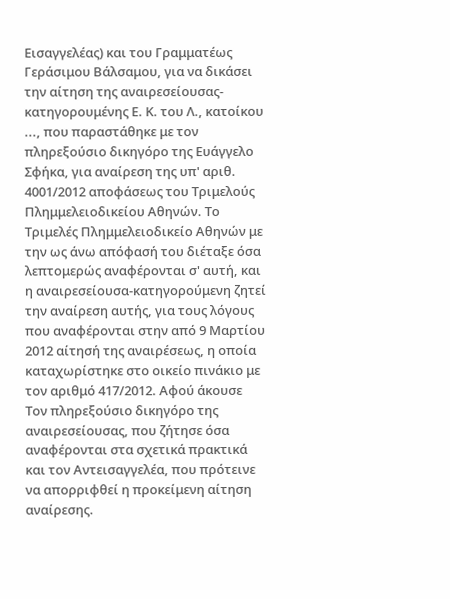Εισαγγελέας) και του Γραμματέως Γεράσιμου Βάλσαμου, για να δικάσει την αίτηση της αναιρεσείουσας-κατηγορουμένης Ε. Κ. του Λ., κατοίκου ..., που παραστάθηκε με τον πληρεξούσιο δικηγόρο της Ευάγγελο Σφήκα, για αναίρεση της υπ' αριθ. 4001/2012 αποφάσεως του Τριμελούς Πλημμελειοδικείου Αθηνών. Το Τριμελές Πλημμελειοδικείο Αθηνών με την ως άνω απόφασή του διέταξε όσα λεπτομερώς αναφέρονται σ' αυτή, και η αναιρεσείουσα-κατηγορούμενη ζητεί την αναίρεση αυτής, για τους λόγους που αναφέρονται στην από 9 Μαρτίου 2012 αίτησή της αναιρέσεως, η οποία καταχωρίστηκε στο οικείο πινάκιο με τον αριθμό 417/2012. Αφού άκουσε Τον πληρεξούσιο δικηγόρο της αναιρεσείουσας, που ζήτησε όσα αναφέρονται στα σχετικά πρακτικά και τον Αντεισαγγελέα, που πρότεινε να απορριφθεί η προκείμενη αίτηση αναίρεσης.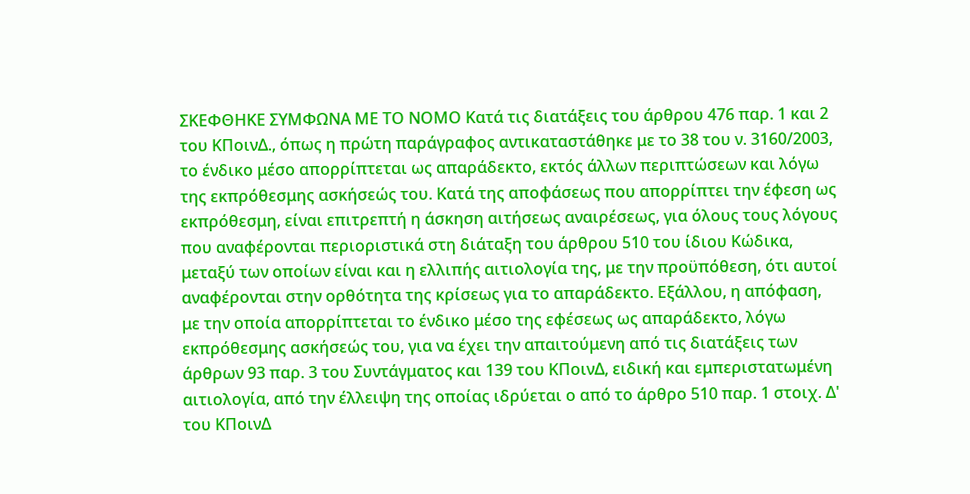ΣΚΕΦΘΗΚΕ ΣΥΜΦΩΝΑ ΜΕ ΤΟ ΝΟΜΟ Κατά τις διατάξεις του άρθρου 476 παρ. 1 και 2 του ΚΠοινΔ., όπως η πρώτη παράγραφος αντικαταστάθηκε με το 38 του ν. 3160/2003, το ένδικο μέσο απορρίπτεται ως απαράδεκτο, εκτός άλλων περιπτώσεων και λόγω της εκπρόθεσμης ασκήσεώς του. Κατά της αποφάσεως που απορρίπτει την έφεση ως εκπρόθεσμη, είναι επιτρεπτή η άσκηση αιτήσεως αναιρέσεως, για όλους τους λόγους που αναφέρονται περιοριστικά στη διάταξη του άρθρου 510 του ίδιου Κώδικα, μεταξύ των οποίων είναι και η ελλιπής αιτιολογία της, με την προϋπόθεση, ότι αυτοί αναφέρονται στην ορθότητα της κρίσεως για το απαράδεκτο. Εξάλλου, η απόφαση, με την οποία απορρίπτεται το ένδικο μέσο της εφέσεως ως απαράδεκτο, λόγω εκπρόθεσμης ασκήσεώς του, για να έχει την απαιτούμενη από τις διατάξεις των άρθρων 93 παρ. 3 του Συντάγματος και 139 του ΚΠοινΔ, ειδική και εμπεριστατωμένη αιτιολογία, από την έλλειψη της οποίας ιδρύεται ο από το άρθρο 510 παρ. 1 στοιχ. Δ' του ΚΠοινΔ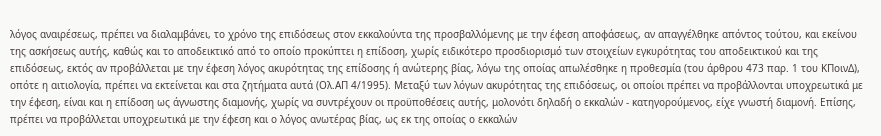λόγος αναιρέσεως, πρέπει να διαλαμβάνει, το χρόνο της επιδόσεως στον εκκαλούντα της προσβαλλόμενης με την έφεση αποφάσεως, αν απαγγέλθηκε απόντος τούτου, και εκείνου της ασκήσεως αυτής, καθώς και το αποδεικτικό από το οποίο προκύπτει η επίδοση, χωρίς ειδικότερο προσδιορισμό των στοιχείων εγκυρότητας του αποδεικτικού και της επιδόσεως, εκτός αν προβάλλεται με την έφεση λόγος ακυρότητας της επίδοσης ή ανώτερης βίας, λόγω της οποίας απωλέσθηκε η προθεσμία (του άρθρου 473 παρ. 1 του ΚΠοινΔ), οπότε η αιτιολογία, πρέπει να εκτείνεται και στα ζητήματα αυτά (Ολ.ΑΠ 4/1995). Μεταξύ των λόγων ακυρότητας της επιδόσεως, οι οποίοι πρέπει να προβάλλονται υποχρεωτικά με την έφεση, είναι και η επίδοση ως άγνωστης διαμονής, χωρίς να συντρέχουν οι προϋποθέσεις αυτής, μολονότι δηλαδή ο εκκαλών - κατηγορούμενος, είχε γνωστή διαμονή. Επίσης, πρέπει να προβάλλεται υποχρεωτικά με την έφεση και ο λόγος ανωτέρας βίας, ως εκ της οποίας ο εκκαλών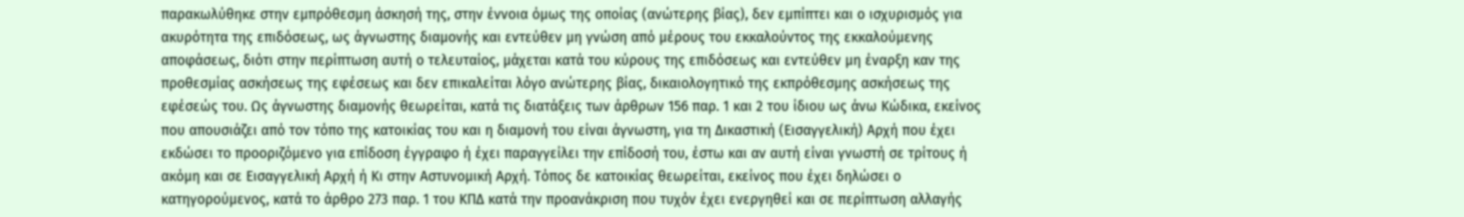παρακωλύθηκε στην εμπρόθεσμη άσκησή της, στην έννοια όμως της οποίας (ανώτερης βίας), δεν εμπίπτει και ο ισχυρισμός για ακυρότητα της επιδόσεως, ως άγνωστης διαμονής και εντεύθεν μη γνώση από μέρους του εκκαλούντος της εκκαλούμενης αποφάσεως, διότι στην περίπτωση αυτή ο τελευταίος, μάχεται κατά του κύρους της επιδόσεως και εντεύθεν μη έναρξη καν της προθεσμίας ασκήσεως της εφέσεως και δεν επικαλείται λόγο ανώτερης βίας, δικαιολογητικό της εκπρόθεσμης ασκήσεως της εφέσεώς του. Ως άγνωστης διαμονής θεωρείται, κατά τις διατάξεις των άρθρων 156 παρ. 1 και 2 του ίδιου ως άνω Κώδικα, εκείνος που απουσιάζει από τον τόπο της κατοικίας του και η διαμονή του είναι άγνωστη, για τη Δικαστική (Εισαγγελική) Αρχή που έχει εκδώσει το προοριζόμενο για επίδοση έγγραφο ή έχει παραγγείλει την επίδοσή του, έστω και αν αυτή είναι γνωστή σε τρίτους ή ακόμη και σε Εισαγγελική Αρχή ή Κι στην Αστυνομική Αρχή. Τόπος δε κατοικίας θεωρείται, εκείνος που έχει δηλώσει ο κατηγορούμενος, κατά το άρθρο 273 παρ. 1 του ΚΠΔ κατά την προανάκριση που τυχόν έχει ενεργηθεί και σε περίπτωση αλλαγής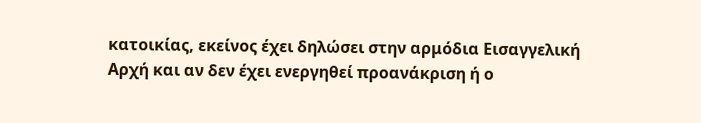κατοικίας, εκείνος έχει δηλώσει στην αρμόδια Εισαγγελική Αρχή και αν δεν έχει ενεργηθεί προανάκριση ή ο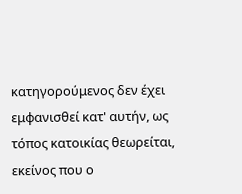κατηγορούμενος δεν έχει εμφανισθεί κατ' αυτήν, ως τόπος κατοικίας θεωρείται, εκείνος που ο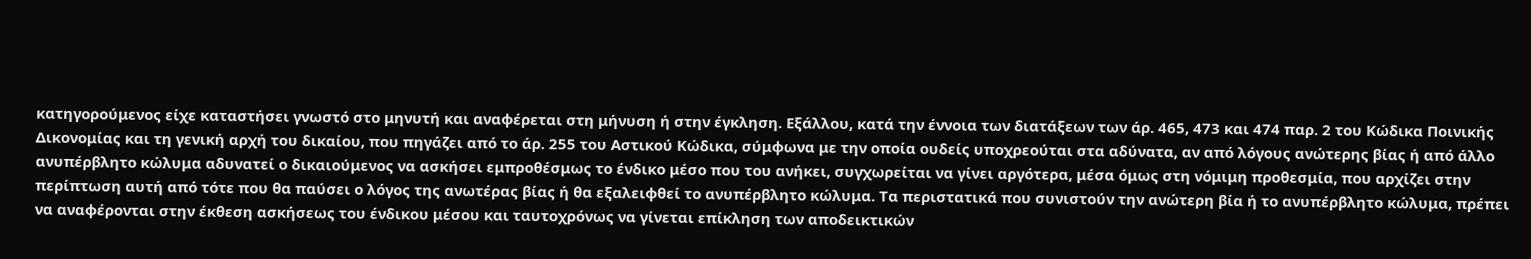κατηγορούμενος είχε καταστήσει γνωστό στο μηνυτή και αναφέρεται στη μήνυση ή στην έγκληση. Εξάλλου, κατά την έννοια των διατάξεων των άρ. 465, 473 και 474 παρ. 2 του Κώδικα Ποινικής Δικονομίας και τη γενική αρχή του δικαίου, που πηγάζει από το άρ. 255 του Αστικού Κώδικα, σύμφωνα με την οποία ουδείς υποχρεούται στα αδύνατα, αν από λόγους ανώτερης βίας ή από άλλο ανυπέρβλητο κώλυμα αδυνατεί ο δικαιούμενος να ασκήσει εμπροθέσμως το ένδικο μέσο που του ανήκει, συγχωρείται να γίνει αργότερα, μέσα όμως στη νόμιμη προθεσμία, που αρχίζει στην περίπτωση αυτή από τότε που θα παύσει ο λόγος της ανωτέρας βίας ή θα εξαλειφθεί το ανυπέρβλητο κώλυμα. Τα περιστατικά που συνιστούν την ανώτερη βία ή το ανυπέρβλητο κώλυμα, πρέπει να αναφέρονται στην έκθεση ασκήσεως του ένδικου μέσου και ταυτοχρόνως να γίνεται επίκληση των αποδεικτικών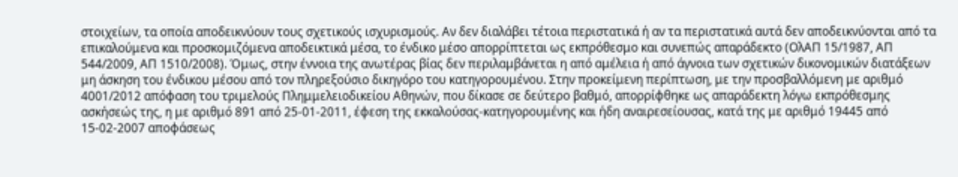στοιχείων, τα οποία αποδεικνύουν τους σχετικούς ισχυρισμούς. Αν δεν διαλάβει τέτοια περιστατικά ή αν τα περιστατικά αυτά δεν αποδεικνύονται από τα επικαλούμενα και προσκομιζόμενα αποδεικτικά μέσα, το ένδικο μέσο απορρίπτεται ως εκπρόθεσμο και συνεπώς απαράδεκτο (ΟλΑΠ 15/1987, ΑΠ 544/2009, ΑΠ 1510/2008). Όμως, στην έννοια της ανωτέρας βίας δεν περιλαμβάνεται η από αμέλεια ή από άγνοια των σχετικών δικονομικών διατάξεων μη άσκηση του ένδικου μέσου από τον πληρεξούσιο δικηγόρο του κατηγορουμένου. Στην προκείμενη περίπτωση, με την προσβαλλόμενη με αριθμό 4001/2012 απόφαση του τριμελούς Πλημμελειοδικείου Αθηνών, που δίκασε σε δεύτερο βαθμό, απορρίφθηκε ως απαράδεκτη λόγω εκπρόθεσμης ασκήσεώς της, η με αριθμό 891 από 25-01-2011, έφεση της εκκαλούσας-κατηγορουμένης και ήδη αναιρεσείουσας, κατά της με αριθμό 19445 από 15-02-2007 αποφάσεως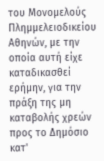του Μονομελούς Πλημμελειοδικείου Αθηνών, με την οποία αυτή είχε καταδικασθεί ερήμην, για την πράξη της μη καταβολής χρεών προς το Δημόσιο κατ'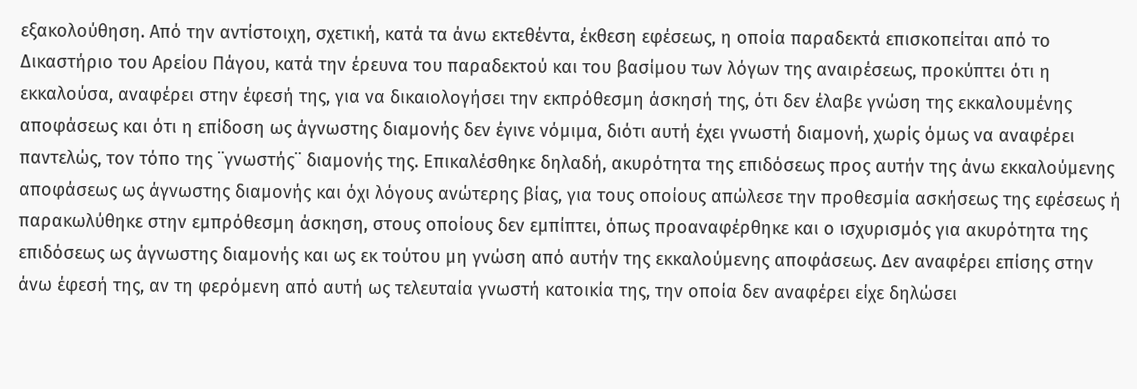εξακολούθηση. Από την αντίστοιχη, σχετική, κατά τα άνω εκτεθέντα, έκθεση εφέσεως, η οποία παραδεκτά επισκοπείται από το Δικαστήριο του Αρείου Πάγου, κατά την έρευνα του παραδεκτού και του βασίμου των λόγων της αναιρέσεως, προκύπτει ότι η εκκαλούσα, αναφέρει στην έφεσή της, για να δικαιολογήσει την εκπρόθεσμη άσκησή της, ότι δεν έλαβε γνώση της εκκαλουμένης αποφάσεως και ότι η επίδοση ως άγνωστης διαμονής δεν έγινε νόμιμα, διότι αυτή έχει γνωστή διαμονή, χωρίς όμως να αναφέρει παντελώς, τον τόπο της ¨γνωστής¨ διαμονής της. Επικαλέσθηκε δηλαδή, ακυρότητα της επιδόσεως προς αυτήν της άνω εκκαλούμενης αποφάσεως ως άγνωστης διαμονής και όχι λόγους ανώτερης βίας, για τους οποίους απώλεσε την προθεσμία ασκήσεως της εφέσεως ή παρακωλύθηκε στην εμπρόθεσμη άσκηση, στους οποίους δεν εμπίπτει, όπως προαναφέρθηκε και ο ισχυρισμός για ακυρότητα της επιδόσεως ως άγνωστης διαμονής και ως εκ τούτου μη γνώση από αυτήν της εκκαλούμενης αποφάσεως. Δεν αναφέρει επίσης στην άνω έφεσή της, αν τη φερόμενη από αυτή ως τελευταία γνωστή κατοικία της, την οποία δεν αναφέρει είχε δηλώσει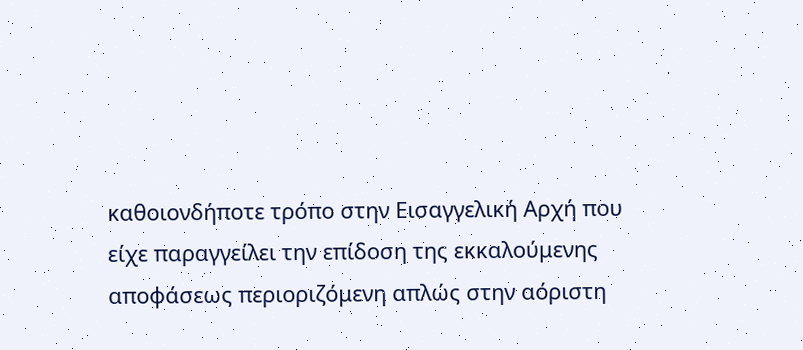καθοιονδήποτε τρόπο στην Εισαγγελική Αρχή που είχε παραγγείλει την επίδοση της εκκαλούμενης αποφάσεως περιοριζόμενη απλώς στην αόριστη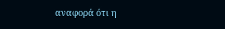αναφορά ότι η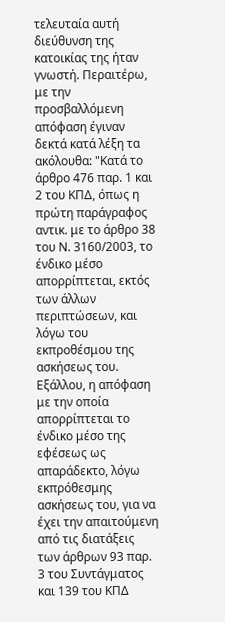τελευταία αυτή διεύθυνση της κατοικίας της ήταν γνωστή. Περαιτέρω, με την προσβαλλόμενη απόφαση έγιναν δεκτά κατά λέξη τα ακόλουθα: "Κατά το άρθρο 476 παρ. 1 και 2 του ΚΠΔ, όπως η πρώτη παράγραφος αντικ. με το άρθρο 38 του Ν. 3160/2003, το ένδικο μέσο απορρίπτεται, εκτός των άλλων περιπτώσεων, και λόγω του εκπροθέσμου της ασκήσεως του. Εξάλλου, η απόφαση με την οποία απορρίπτεται το ένδικο μέσο της εφέσεως ως απαράδεκτο, λόγω εκπρόθεσμης ασκήσεως του, για να έχει την απαιτούμενη από τις διατάξεις των άρθρων 93 παρ. 3 του Συντάγματος και 139 του ΚΠΔ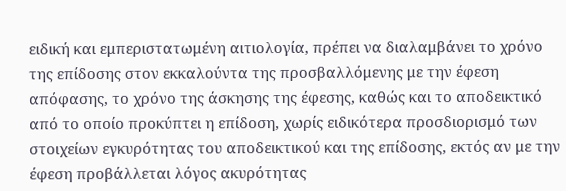ειδική και εμπεριστατωμένη αιτιολογία, πρέπει να διαλαμβάνει το χρόνο της επίδοσης στον εκκαλούντα της προσβαλλόμενης με την έφεση απόφασης, το χρόνο της άσκησης της έφεσης, καθώς και το αποδεικτικό από το οποίο προκύπτει η επίδοση, χωρίς ειδικότερα προσδιορισμό των στοιχείων εγκυρότητας του αποδεικτικού και της επίδοσης, εκτός αν με την έφεση προβάλλεται λόγος ακυρότητας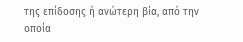της επίδοσης ή ανώτερη βία, από την οποία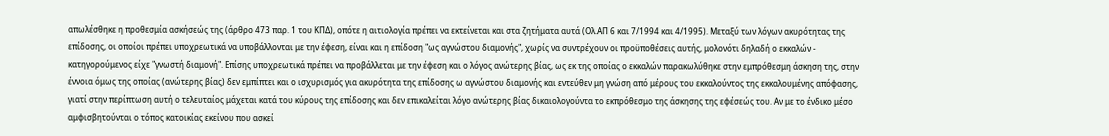απωλέσθηκε η προθεσμία ασκήσεώς της (άρθρο 473 παρ. 1 του ΚΠΔ), οπότε η αιτιολογία πρέπει να εκτείνεται και στα ζητήματα αυτά (Ολ.ΑΠ 6 και 7/1994 και 4/1995). Μεταξύ των λόγων ακυρότητας της επίδοσης, οι οποίοι πρέπει υποχρεωτικά να υποβάλλονται με την έφεση, είναι και η επίδοση "ως αγνώστου διαμονής", χωρίς να συντρέχουν οι προϋποθέσεις αυτής, μολονότι δηλαδή ο εκκαλών - κατηγορούμενος είχε "γνωστή διαμονή". Επίσης υποχρεωτικά πρέπει να προβάλλεται με την έφεση και ο λόγος ανώτερης βίας, ως εκ της οποίας ο εκκαλών παρακωλύθηκε στην εμπρόθεσμη άσκηση της, στην έννοια όμως της οποίας (ανώτερης βίας) δεν εμπίπτει και ο ισχυρισμός για ακυρότητα της επίδοσης ω αγνώστου διαμονής και εντεύθεν μη γνώση από μέρους του εκκαλούντος της εκκαλουμένης απόφασης, γιατί στην περίπτωση αυτή ο τελευταίος μάχεται κατά του κύρους της επίδοσης και δεν επικαλείται λόγο ανώτερης βίας δικαιολογούντα το εκπρόθεσμο της άσκησης της εφέσεώς του. Αν με το ένδικο μέσο αμφισβητούνται ο τόπος κατοικίας εκείνου που ασκεί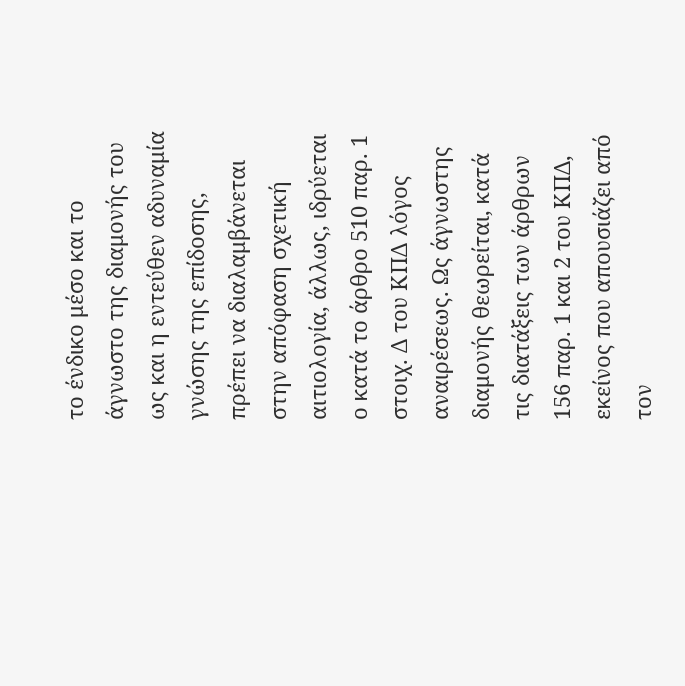το ένδικο μέσο και το άγνωστο της διαμονής του ως και η εντεύθεν αδυναμία γνώσης της επίδοσης, πρέπει να διαλαμβάνεται στην απόφαση σχετική αιτιολογία, άλλως, ιδρύεται ο κατά το άρθρο 510 παρ. 1 στοιχ. Δ του ΚΠΔ λόγος αναιρέσεως. Ως άγνωστης διαμονής θεωρείται, κατά τις διατάξεις των άρθρων 156 παρ. 1 και 2 του ΚΠΔ, εκείνος που απουσιάζει από τον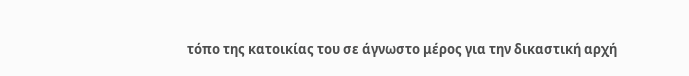τόπο της κατοικίας του σε άγνωστο μέρος για την δικαστική αρχή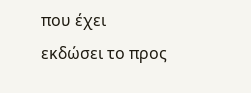που έχει εκδώσει το προς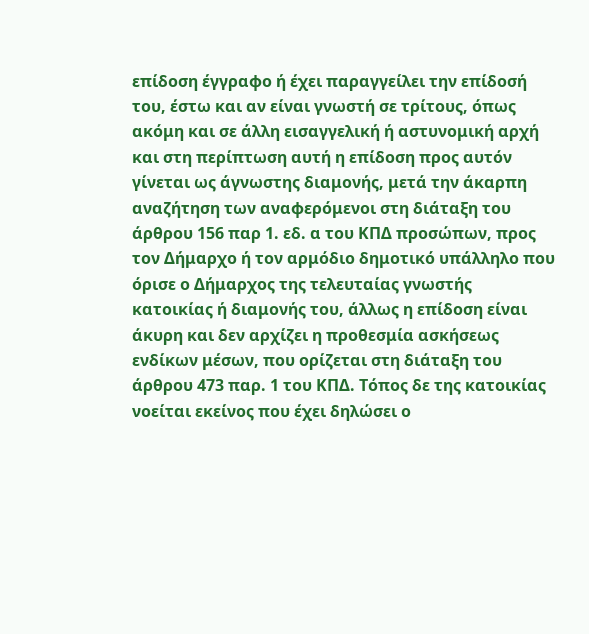επίδοση έγγραφο ή έχει παραγγείλει την επίδοσή του, έστω και αν είναι γνωστή σε τρίτους, όπως ακόμη και σε άλλη εισαγγελική ή αστυνομική αρχή και στη περίπτωση αυτή η επίδοση προς αυτόν γίνεται ως άγνωστης διαμονής, μετά την άκαρπη αναζήτηση των αναφερόμενοι στη διάταξη του άρθρου 156 παρ 1. εδ. α του ΚΠΔ προσώπων, προς τον Δήμαρχο ή τον αρμόδιο δημοτικό υπάλληλο που όρισε ο Δήμαρχος της τελευταίας γνωστής κατοικίας ή διαμονής του, άλλως η επίδοση είναι άκυρη και δεν αρχίζει η προθεσμία ασκήσεως ενδίκων μέσων, που ορίζεται στη διάταξη του άρθρου 473 παρ. 1 του ΚΠΔ. Τόπος δε της κατοικίας νοείται εκείνος που έχει δηλώσει ο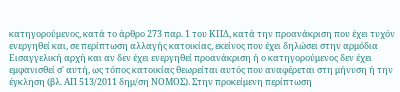κατηγορούμενος, κατά το άρθρο 273 παρ. 1 του ΚΠΔ, κατά την προανάκριση που έχει τυχόν ενεργηθεί και, σε περίπτωση αλλαγής κατοικίας, εκείνος που έχει δηλώσει στην αρμόδια Εισαγγελική αρχή και αν δεν έχει ενεργηθεί προανάκριση ή ο κατηγορούμενος δεν έχει εμφανισθεί σ' αυτή, ως τόπος κατοικίας θεωρείται αυτός που αναφέρεται στη μήνυση ή την έγκληση (βλ. ΑΠ 513/2011 δημ/ση ΝΟΜΟΣ). Στην προκείμενη περίπτωση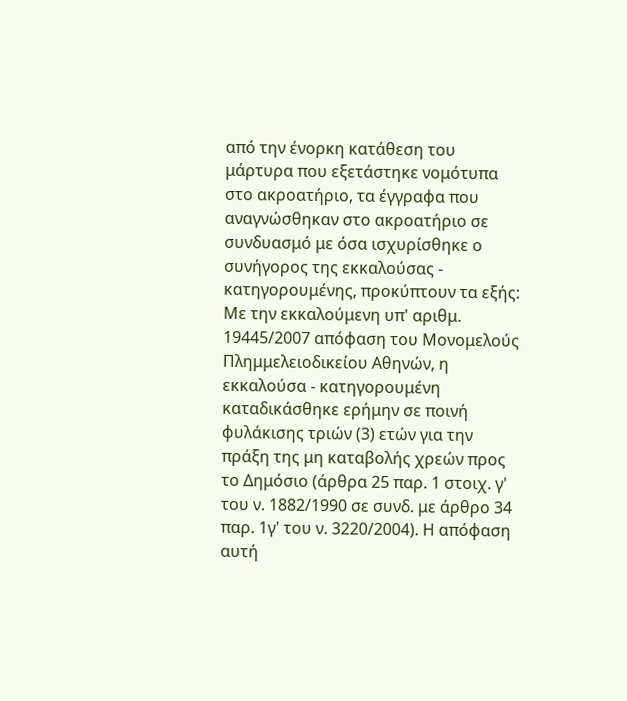από την ένορκη κατάθεση του μάρτυρα που εξετάστηκε νομότυπα στο ακροατήριο, τα έγγραφα που αναγνώσθηκαν στο ακροατήριο σε συνδυασμό με όσα ισχυρίσθηκε ο συνήγορος της εκκαλούσας - κατηγορουμένης, προκύπτουν τα εξής: Με την εκκαλούμενη υπ' αριθμ. 19445/2007 απόφαση του Μονομελούς Πλημμελειοδικείου Αθηνών, η εκκαλούσα - κατηγορουμένη καταδικάσθηκε ερήμην σε ποινή φυλάκισης τριών (3) ετών για την πράξη της μη καταβολής χρεών προς το Δημόσιο (άρθρα 25 παρ. 1 στοιχ. γ' του ν. 1882/1990 σε συνδ. με άρθρο 34 παρ. 1γ' του ν. 3220/2004). Η απόφαση αυτή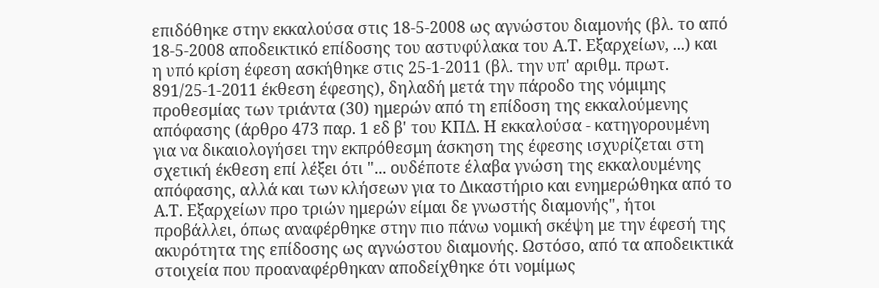επιδόθηκε στην εκκαλούσα στις 18-5-2008 ως αγνώστου διαμονής (βλ. το από 18-5-2008 αποδεικτικό επίδοσης του αστυφύλακα του Α.Τ. Εξαρχείων, ...) και η υπό κρίση έφεση ασκήθηκε στις 25-1-2011 (βλ. την υπ' αριθμ. πρωτ. 891/25-1-2011 έκθεση έφεσης), δηλαδή μετά την πάροδο της νόμιμης προθεσμίας των τριάντα (30) ημερών από τη επίδοση της εκκαλούμενης απόφασης (άρθρο 473 παρ. 1 εδ β' του ΚΠΔ. Η εκκαλούσα - κατηγορουμένη για να δικαιολογήσει την εκπρόθεσμη άσκηση της έφεσης ισχυρίζεται στη σχετική έκθεση επί λέξει ότι "... ουδέποτε έλαβα γνώση της εκκαλουμένης απόφασης, αλλά και των κλήσεων για το Δικαστήριο και ενημερώθηκα από το Α.Τ. Εξαρχείων προ τριών ημερών είμαι δε γνωστής διαμονής", ήτοι προβάλλει, όπως αναφέρθηκε στην πιο πάνω νομική σκέψη με την έφεσή της ακυρότητα της επίδοσης ως αγνώστου διαμονής. Ωστόσο, από τα αποδεικτικά στοιχεία που προαναφέρθηκαν αποδείχθηκε ότι νομίμως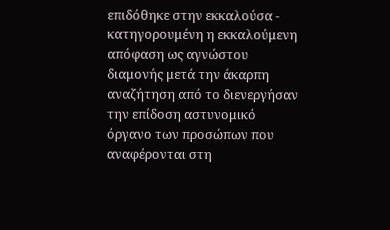επιδόθηκε στην εκκαλούσα - κατηγορουμένη η εκκαλούμενη απόφαση ως αγνώστου διαμονής μετά την άκαρπη αναζήτηση από το διενεργήσαν την επίδοση αστυνομικό όργανο των προσώπων που αναφέρονται στη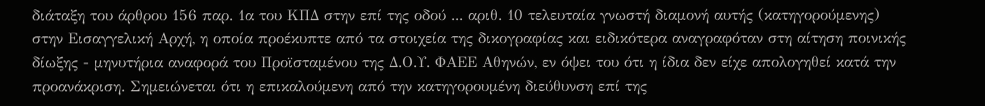διάταξη του άρθρου 156 παρ. 1α του ΚΠΔ στην επί της οδού ... αριθ. 10 τελευταία γνωστή διαμονή αυτής (κατηγορούμενης) στην Εισαγγελική Αρχή, η οποία προέκυπτε από τα στοιχεία της δικογραφίας και ειδικότερα αναγραφόταν στη αίτηση ποινικής δίωξης - μηνυτήρια αναφορά του Προϊσταμένου της Δ.Ο.Υ. ΦΑΕΕ Αθηνών, εν όψει του ότι η ίδια δεν είχε απολογηθεί κατά την προανάκριση. Σημειώνεται ότι η επικαλούμενη από την κατηγορουμένη διεύθυνση επί της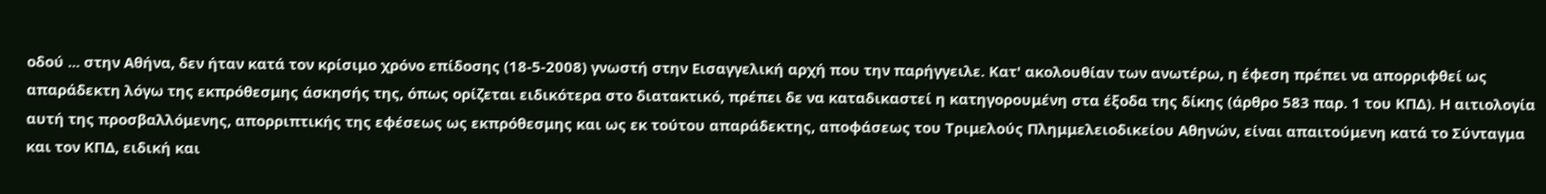οδού ... στην Αθήνα, δεν ήταν κατά τον κρίσιμο χρόνο επίδοσης (18-5-2008) γνωστή στην Εισαγγελική αρχή που την παρήγγειλε. Κατ' ακολουθίαν των ανωτέρω, η έφεση πρέπει να απορριφθεί ως απαράδεκτη λόγω της εκπρόθεσμης άσκησής της, όπως ορίζεται ειδικότερα στο διατακτικό, πρέπει δε να καταδικαστεί η κατηγορουμένη στα έξοδα της δίκης (άρθρο 583 παρ. 1 του ΚΠΔ). Η αιτιολογία αυτή της προσβαλλόμενης, απορριπτικής της εφέσεως ως εκπρόθεσμης και ως εκ τούτου απαράδεκτης, αποφάσεως του Τριμελούς Πλημμελειοδικείου Αθηνών, είναι απαιτούμενη κατά το Σύνταγμα και τον ΚΠΔ, ειδική και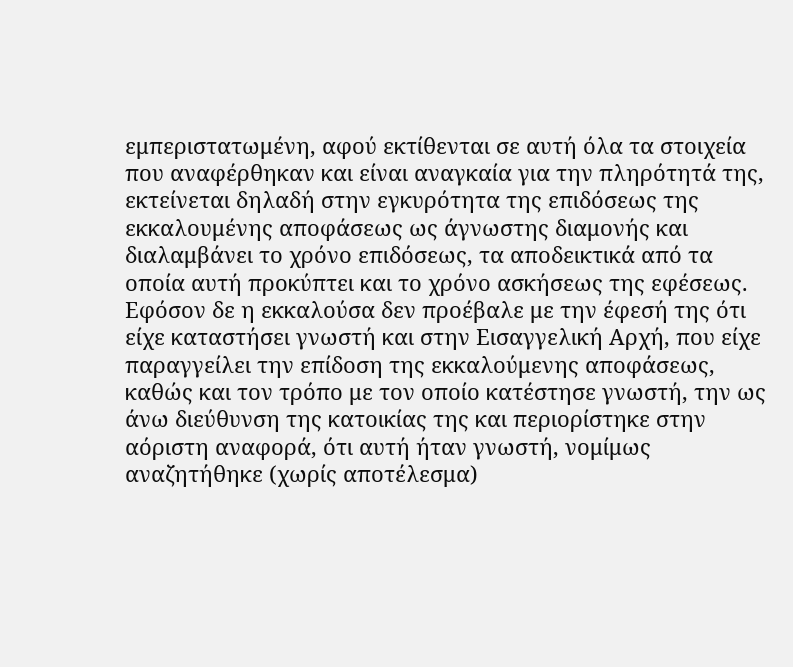εμπεριστατωμένη, αφού εκτίθενται σε αυτή όλα τα στοιχεία που αναφέρθηκαν και είναι αναγκαία για την πληρότητά της, εκτείνεται δηλαδή στην εγκυρότητα της επιδόσεως της εκκαλουμένης αποφάσεως ως άγνωστης διαμονής και διαλαμβάνει το χρόνο επιδόσεως, τα αποδεικτικά από τα οποία αυτή προκύπτει και το χρόνο ασκήσεως της εφέσεως. Εφόσον δε η εκκαλούσα δεν προέβαλε με την έφεσή της ότι είχε καταστήσει γνωστή και στην Εισαγγελική Αρχή, που είχε παραγγείλει την επίδοση της εκκαλούμενης αποφάσεως, καθώς και τον τρόπο με τον οποίο κατέστησε γνωστή, την ως άνω διεύθυνση της κατοικίας της και περιορίστηκε στην αόριστη αναφορά, ότι αυτή ήταν γνωστή, νομίμως αναζητήθηκε (χωρίς αποτέλεσμα)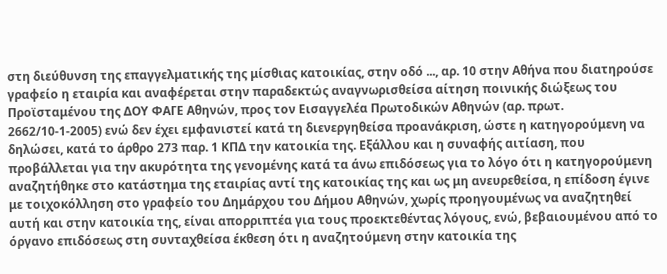στη διεύθυνση της επαγγελματικής της μίσθιας κατοικίας, στην οδό ..., αρ. 10 στην Αθήνα που διατηρούσε γραφείο η εταιρία και αναφέρεται στην παραδεκτώς αναγνωρισθείσα αίτηση ποινικής διώξεως του Προϊσταμένου της ΔΟΥ ΦΑΓΕ Αθηνών, προς τον Εισαγγελέα Πρωτοδικών Αθηνών (αρ. πρωτ. 2662/10-1-2005) ενώ δεν έχει εμφανιστεί κατά τη διενεργηθείσα προανάκριση, ώστε η κατηγορούμενη να δηλώσει, κατά το άρθρο 273 παρ. 1 ΚΠΔ την κατοικία της. Εξάλλου και η συναφής αιτίαση, που προβάλλεται για την ακυρότητα της γενομένης κατά τα άνω επιδόσεως για το λόγο ότι η κατηγορούμενη αναζητήθηκε στο κατάστημα της εταιρίας αντί της κατοικίας της και ως μη ανευρεθείσα, η επίδοση έγινε με τοιχοκόλληση στο γραφείο του Δημάρχου του Δήμου Αθηνών, χωρίς προηγουμένως να αναζητηθεί αυτή και στην κατοικία της, είναι απορριπτέα για τους προεκτεθέντας λόγους, ενώ, βεβαιουμένου από το όργανο επιδόσεως στη συνταχθείσα έκθεση ότι η αναζητούμενη στην κατοικία της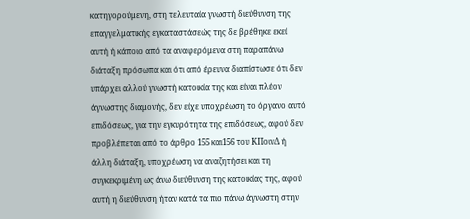κατηγορούμενη, στη τελευταία γνωστή διεύθυνση της επαγγελματικής εγκαταστάσεώς της δε βρέθηκε εκεί αυτή ή κάποιο από τα αναφερόμενα στη παραπάνω διάταξη πρόσωπα και ότι από έρευνα διαπίστωσε ότι δεν υπάρχει αλλού γνωστή κατοικία της και είναι πλέον άγνωστης διαμονής, δεν είχε υποχρέωση το όργανο αυτό επιδόσεως, για την εγκυρότητα της επιδόσεως, αφού δεν προβλέπεται από το άρθρο 155 και156 του ΚΠοινΔ ή άλλη διάταξη, υποχρέωση να αναζητήσει και τη συγκεκριμένη ως άνω διεύθυνση της κατοικίας της, αφού αυτή η διεύθυνση ήταν κατά τα πιο πάνω άγνωστη στην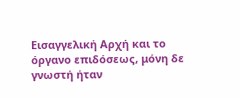Εισαγγελική Αρχή και το όργανο επιδόσεως, μόνη δε γνωστή ήταν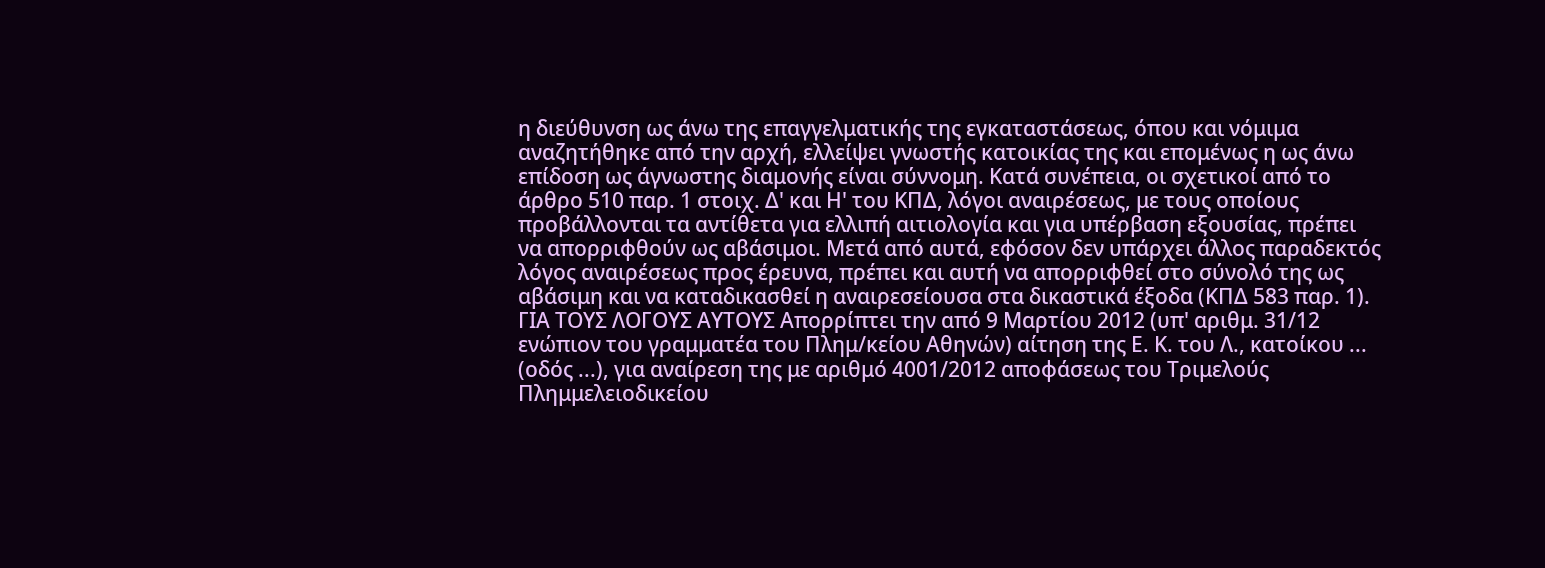η διεύθυνση ως άνω της επαγγελματικής της εγκαταστάσεως, όπου και νόμιμα αναζητήθηκε από την αρχή, ελλείψει γνωστής κατοικίας της και επομένως η ως άνω επίδοση ως άγνωστης διαμονής είναι σύννομη. Κατά συνέπεια, οι σχετικοί από το άρθρο 510 παρ. 1 στοιχ. Δ' και Η' του ΚΠΔ, λόγοι αναιρέσεως, με τους οποίους προβάλλονται τα αντίθετα για ελλιπή αιτιολογία και για υπέρβαση εξουσίας, πρέπει να απορριφθούν ως αβάσιμοι. Μετά από αυτά, εφόσον δεν υπάρχει άλλος παραδεκτός λόγος αναιρέσεως προς έρευνα, πρέπει και αυτή να απορριφθεί στο σύνολό της ως αβάσιμη και να καταδικασθεί η αναιρεσείουσα στα δικαστικά έξοδα (ΚΠΔ 583 παρ. 1). ΓΙΑ ΤΟΥΣ ΛΟΓΟΥΣ ΑΥΤΟΥΣ Απορρίπτει την από 9 Μαρτίου 2012 (υπ' αριθμ. 31/12 ενώπιον του γραμματέα του Πλημ/κείου Αθηνών) αίτηση της Ε. Κ. του Λ., κατοίκου ... (οδός ...), για αναίρεση της με αριθμό 4001/2012 αποφάσεως του Τριμελούς Πλημμελειοδικείου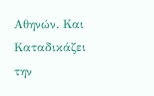Αθηνών. Και Καταδικάζει την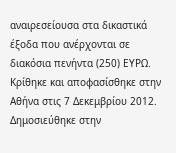αναιρεσείουσα στα δικαστικά έξοδα που ανέρχονται σε διακόσια πενήντα (250) ΕΥΡΩ. Κρίθηκε και αποφασίσθηκε στην Αθήνα στις 7 Δεκεμβρίου 2012. Δημοσιεύθηκε στην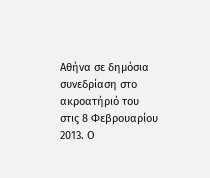Αθήνα σε δημόσια συνεδρίαση στο ακροατήριό του στις 8 Φεβρουαρίου 2013. Ο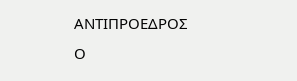ΑΝΤΙΠΡΟΕΔΡΟΣ Ο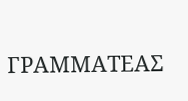ΓΡΑΜΜΑΤΕΑΣ